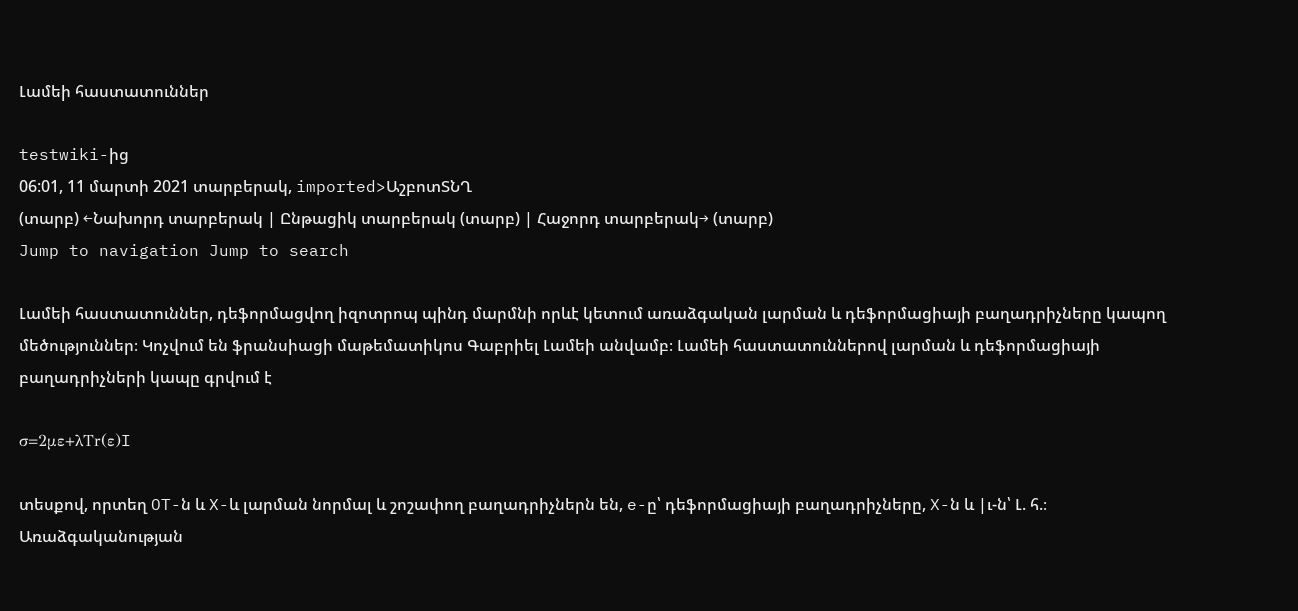Լամեի հաստատուններ

testwiki-ից
06:01, 11 մարտի 2021 տարբերակ, imported>ԱշբոտՏՆՂ
(տարբ) ←Նախորդ տարբերակ | Ընթացիկ տարբերակ (տարբ) | Հաջորդ տարբերակ→ (տարբ)
Jump to navigation Jump to search

Լամեի հաստատուններ, դեֆորմացվող իզոտրոպ պինդ մարմնի որևէ կետում առաձգական լարման և դեֆորմացիայի բաղադրիչները կապող մեծություններ։ Կոչվում են ֆրանսիացի մաթեմատիկոս Գաբրիել Լամեի անվամբ։ Լամեի հաստատուններով լարման և դեֆորմացիայի բաղադրիչների կապը գրվում է

σ=2με+λTr(ε)I

տեսքով, որտեղ OT-ն և X-և լարման նորմալ և շոշափող բաղադրիչներն են, e-ը՝ դեֆորմացիայի բաղադրիչները, X-ն և |ւ-ն՝ Լ. հ.։ Առաձգականության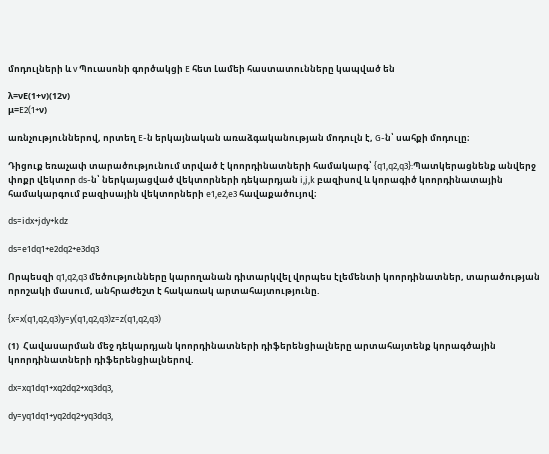մոդուլների և v Պուասոնի գործակցի E հետ Լամեի հաստատունները կապված են

λ=νE(1+ν)(12ν)
μ=E2(1+ν)

առնչություններով, որտեղ E-ն երկայնական առաձգականության մոդուլն է, G-ն՝ սահքի մոդուլը։

Դիցուք եռաչափ տարածությունում տրված է կոորդինատների համակարգ՝ {q1,q2,q3}:Պատկերացնենք անվերջ փոքր վեկտոր ds-ն՝ ներկայացված վեկտորների դեկարդյան i,j,k բազիսով և կորագիծ կոորդինատային համակարգում բազիսային վեկտորների e1,e2,e3 հավաքածույով։

ds=idx+jdy+kdz

ds=e1dq1+e2dq2+e3dq3

Որպեսզի q1,q2,q3 մեծությունները կարողանան դիտարկվել վորպես էլեմենտի կոորդինատներ, տարածության որոշակի մասում, անհրաժեշտ է հակառակ արտահայտությունը.

{x=x(q1,q2,q3)y=y(q1,q2,q3)z=z(q1,q2,q3)

(1)  Հավասարման մեջ դեկարդյան կոորդինատների դիֆերենցիալները արտահայտենք կորագծային կոորդինատների դիֆերենցիալներով.

dx=xq1dq1+xq2dq2+xq3dq3,

dy=yq1dq1+yq2dq2+yq3dq3,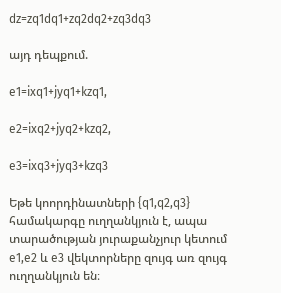dz=zq1dq1+zq2dq2+zq3dq3

այդ դեպքում.

e1=ixq1+jyq1+kzq1,

e2=ixq2+jyq2+kzq2,

e3=ixq3+jyq3+kzq3

Եթե կոորդինատների {q1,q2,q3} համակարգը ուղղանկյուն է, ապա տարածության յուրաքանչյուր կետում e1,e2 և e3 վեկտորները զույգ առ զույգ ուղղանկյուն են։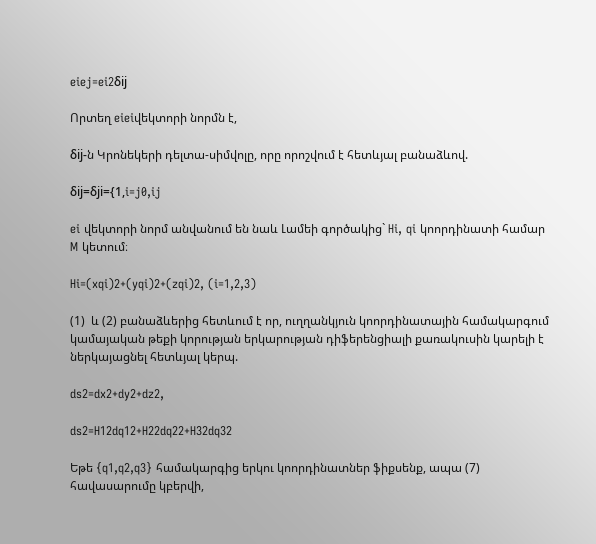eiej=ei2δij

Որտեղ eieiվեկտորի նորմն է,

δij-ն Կրոնեկերի դելտա-սիմվոլը, որը որոշվում է հետևյալ բանաձևով.

δij=δji={1,i=j0,ij

ei վեկտորի նորմ անվանում են նաև Լամեի գործակից` Hi, qi կոորդինատի համար M կետում։

Hi=(xqi)2+(yqi)2+(zqi)2, (i=1,2,3)

(1)  և (2) բանաձևերից հետևում է որ, ուղղանկյուն կոորդինատային համակարգում կամայական թեքի կորության երկարության դիֆերենցիալի քառակուսին կարելի է ներկայացնել հետևյալ կերպ.

ds2=dx2+dy2+dz2,

ds2=H12dq12+H22dq22+H32dq32

Եթե {q1,q2,q3} համակարգից երկու կոորդինատներ ֆիքսենք, ապա (7) հավասարումը կբերվի,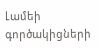Լամեի գործակիցների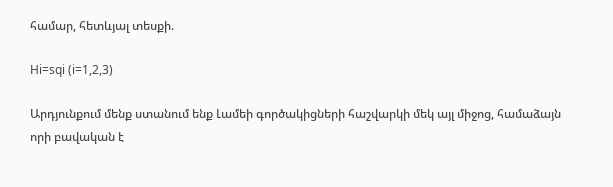համար, հետևյալ տեսքի.

Hi=sqi (i=1,2,3)

Արդյունքում մենք ստանում ենք Լամեի գործակիցների հաշվարկի մեկ այլ միջոց, համաձայն որի բավական է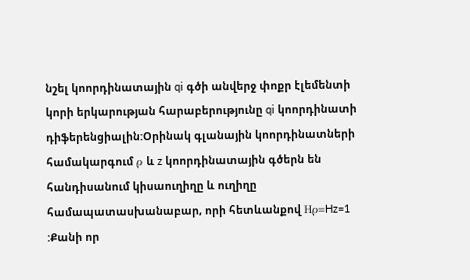նշել կոորդինատային qi գծի անվերջ փոքր էլեմենտի կորի երկարության հարաբերությունը qi կոորդինատի դիֆերենցիալին:Օրինակ գլանային կոորդինատների համակարգում ρ և z կոորդինատային գծերն են հանդիսանում կիսաուղիղը և ուղիղը համապատասխանաբար, որի հետևանքով Hρ=Hz=1 :Քանի որ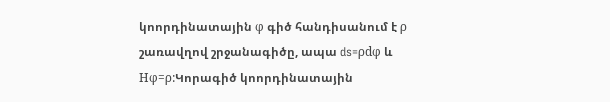կոորդինատային φ գիծ հանդիսանում է ρ շառավղով շրջանագիծը, ապա ds=ρdφ և Hφ=ρ:Կորագիծ կոորդինատային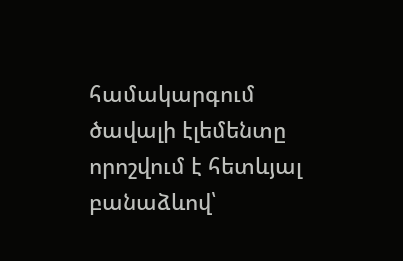համակարգում ծավալի էլեմենտը որոշվում է հետևյալ բանաձևով՝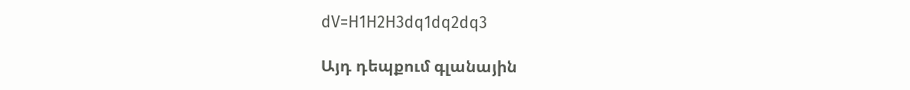dV=H1H2H3dq1dq2dq3

Այդ դեպքում գլանային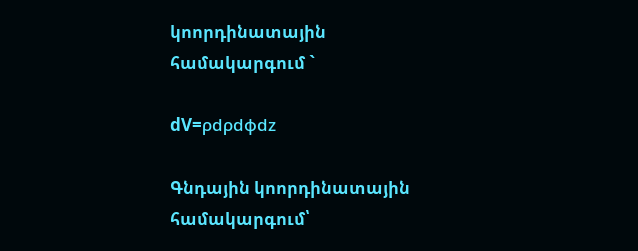կոորդինատային համակարգում `

dV=ρdρdφdz

Գնդային կոորդինատային համակարգում՝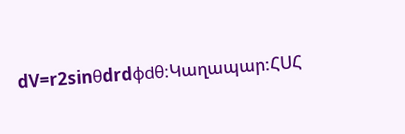dV=r2sinθdrdφdθ:Կաղապար:ՀՍՀ